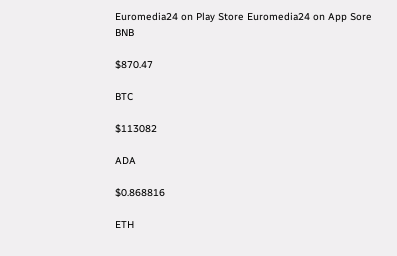Euromedia24 on Play Store Euromedia24 on App Sore
BNB

$870.47

BTC

$113082

ADA

$0.868816

ETH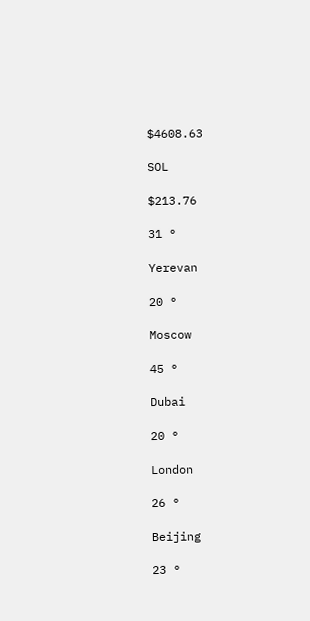$4608.63

SOL

$213.76

31 °

Yerevan

20 °

Moscow

45 °

Dubai

20 °

London

26 °

Beijing

23 °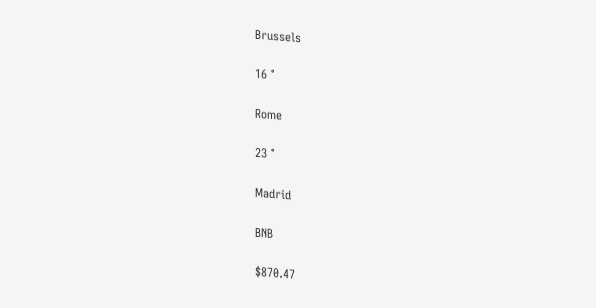Brussels

16 °

Rome

23 °

Madrid

BNB

$870.47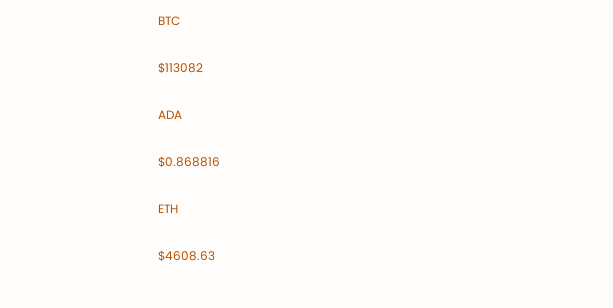BTC

$113082

ADA

$0.868816

ETH

$4608.63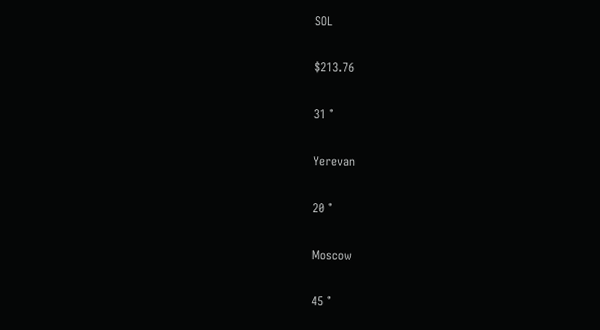SOL

$213.76

31 °

Yerevan

20 °

Moscow

45 °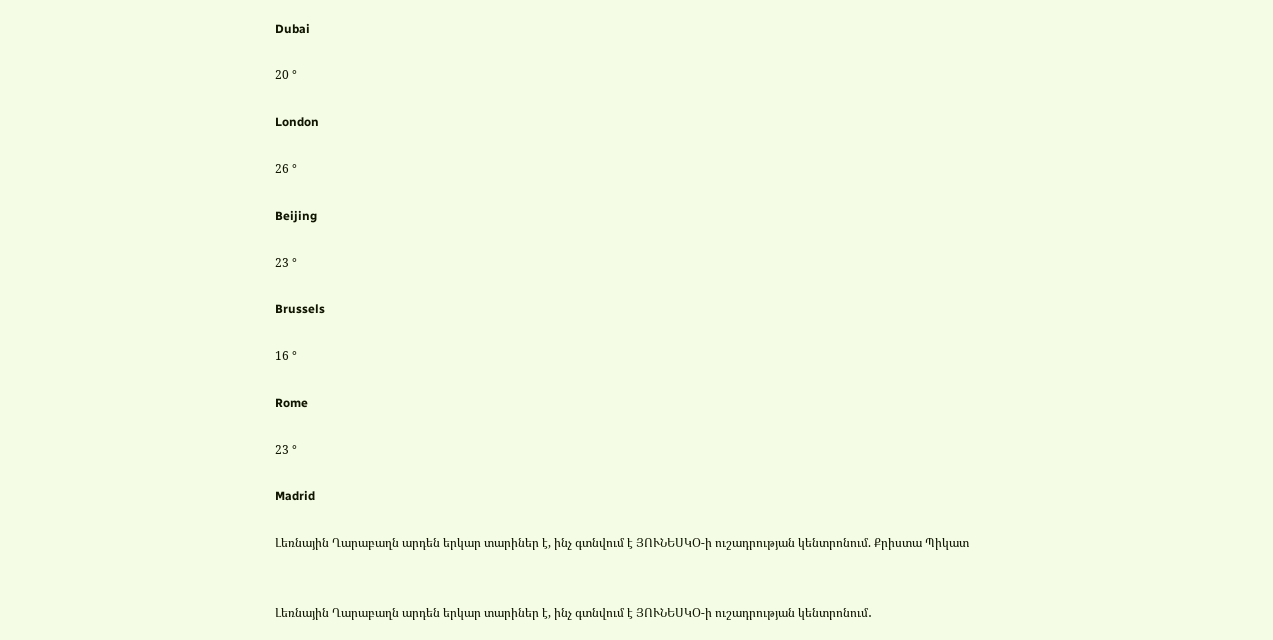Dubai

20 °

London

26 °

Beijing

23 °

Brussels

16 °

Rome

23 °

Madrid

Լեռնային Ղարաբաղն արդեն երկար տարիներ է, ինչ գտնվում է ՅՈՒՆԵՍԿՕ-ի ուշադրության կենտրոնում. Քրիստա Պիկատ


Լեռնային Ղարաբաղն արդեն երկար տարիներ է, ինչ գտնվում է ՅՈՒՆԵՍԿՕ-ի ուշադրության կենտրոնում․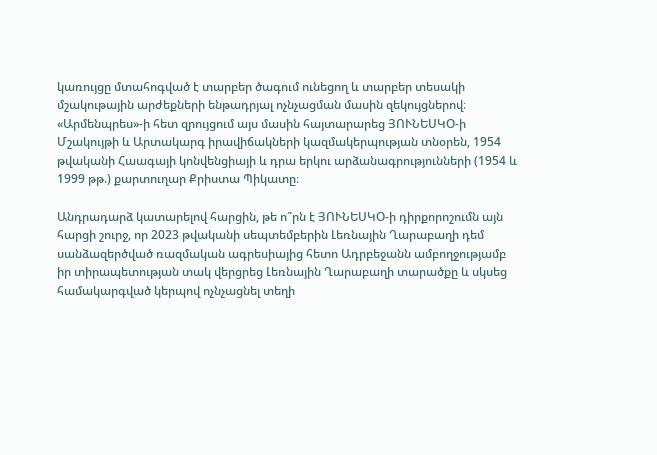կառույցը մտահոգված է տարբեր ծագում ունեցող և տարբեր տեսակի մշակութային արժեքների ենթադրյալ ոչնչացման մասին զեկույցներով։  «Արմենպրես»-ի հետ զրույցում այս մասին հայտարարեց ՅՈՒՆԵՍԿՕ-ի Մշակույթի և Արտակարգ իրավիճակների կազմակերպության տնօրեն, 1954 թվականի Հաագայի կոնվենցիայի և դրա երկու արձանագրությունների (1954 և 1999 թթ.) քարտուղար Քրիստա Պիկատը։

Անդրադարձ կատարելով հարցին, թե ո՞րն է ՅՈՒՆԵՍԿՕ-ի դիրքորոշումն այն հարցի շուրջ, որ 2023 թվականի սեպտեմբերին Լեռնային Ղարաբաղի դեմ սանձազերծված ռազմական ագրեսիայից հետո Ադրբեջանն ամբողջությամբ իր տիրապետության տակ վերցրեց Լեռնային Ղարաբաղի տարածքը և սկսեց համակարգված կերպով ոչնչացնել տեղի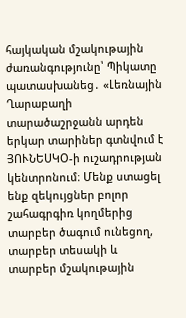հայկական մշակութային ժառանգությունը՝ Պիկատը պատասխանեց․ «Լեռնային Ղարաբաղի տարածաշրջանն արդեն երկար տարիներ գտնվում է ՅՈՒՆԵՍԿՕ-ի ուշադրության կենտրոնում։ Մենք ստացել ենք զեկույցներ բոլոր շահագրգիռ կողմերից տարբեր ծագում ունեցող, տարբեր տեսակի և տարբեր մշակութային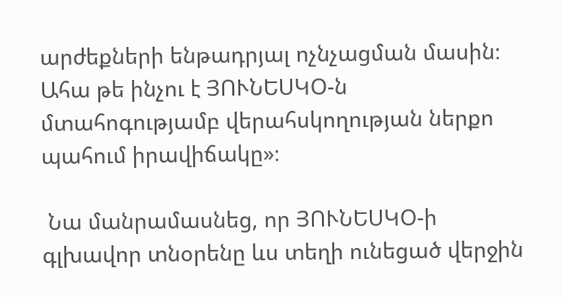արժեքների ենթադրյալ ոչնչացման մասին։ Ահա թե ինչու է ՅՈՒՆԵՍԿՕ-ն մտահոգությամբ վերահսկողության ներքո պահում իրավիճակը»։

 Նա մանրամասնեց, որ ՅՈՒՆԵՍԿՕ-ի գլխավոր տնօրենը ևս տեղի ունեցած վերջին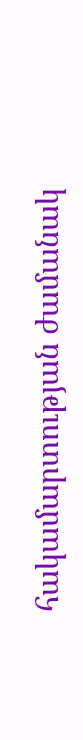հակամարտության ժամանակ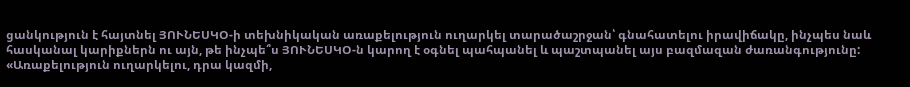ցանկություն է հայտնել ՅՈՒՆԵՍԿՕ-ի տեխնիկական առաքելություն ուղարկել տարածաշրջան՝ գնահատելու իրավիճակը, ինչպես նաև հասկանալ կարիքներն ու այն, թե ինչպե՞ս ՅՈՒՆԵՍԿՕ-ն կարող է օգնել պահպանել և պաշտպանել այս բազմազան ժառանգությունը:  «Առաքելություն ուղարկելու, դրա կազմի,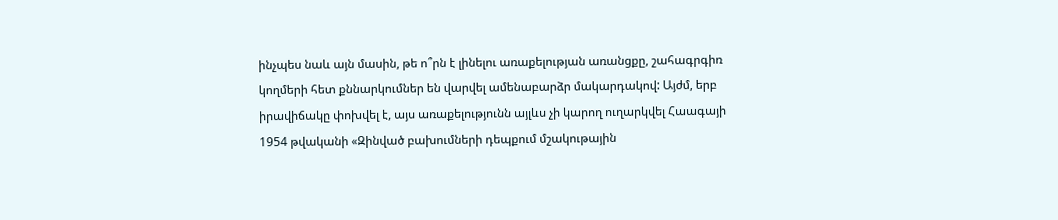ինչպես նաև այն մասին, թե ո՞րն է լինելու առաքելության առանցքը, շահագրգիռ կողմերի հետ քննարկումներ են վարվել ամենաբարձր մակարդակով: Այժմ, երբ իրավիճակը փոխվել է, այս առաքելությունն այլևս չի կարող ուղարկվել Հաագայի 1954 թվականի «Զինված բախումների դեպքում մշակութային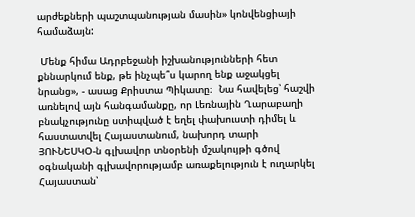արժեքների պաշտպանության մասին» կոնվենցիայի համաձայն:

 Մենք հիմա Ադրբեջանի իշխանությունների հետ քննարկում ենք, թե ինչպե՞ս կարող ենք աջակցել նրանց», - ասաց Քրիստա Պիկատը։  Նա հավելեց՝ հաշվի առնելով այն հանգամանքը, որ Լեռնային Ղարաբաղի բնակչությունը ստիպված է եղել փախուստի դիմել և հաստատվել Հայաստանում, նախորդ տարի ՅՈՒՆԵՍԿՕ-ն գլխավոր տնօրենի մշակույթի գծով օգնականի գլխավորությամբ առաքելություն է ուղարկել Հայաստան՝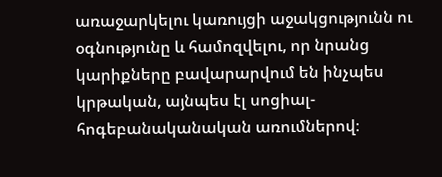առաջարկելու կառույցի աջակցությունն ու օգնությունը և համոզվելու, որ նրանց  կարիքները բավարարվում են ինչպես կրթական, այնպես էլ սոցիալ-հոգեբանականական առումներով։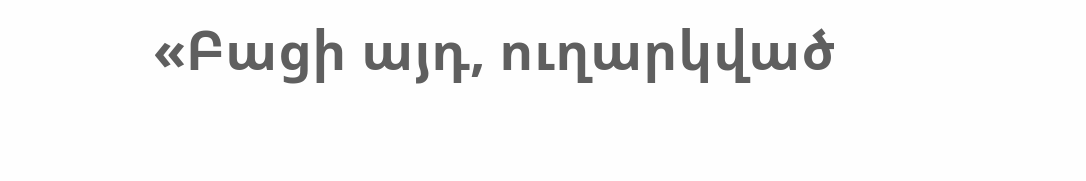«Բացի այդ, ուղարկված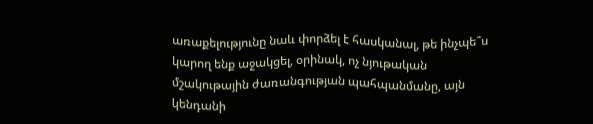առաքելությունը նաև փորձել է հասկանալ, թե ինչպե՞ս կարող ենք աջակցել, օրինակ, ոչ նյութական մշակութային ժառանգության պահպանմանը, այն կենդանի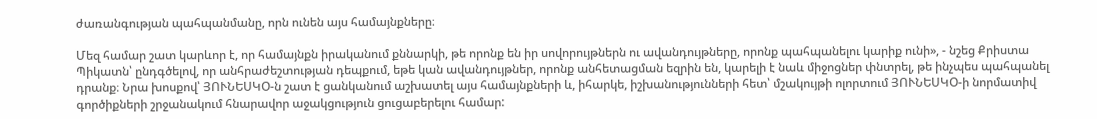ժառանգության պահպանմանը, որն ունեն այս համայնքները։

Մեզ համար շատ կարևոր է, որ համայնքն իրականում քննարկի, թե որոնք են իր սովորույթներն ու ավանդույթները, որոնք պահպանելու կարիք ունի», - նշեց Քրիստա Պիկատն՝ ընդգծելով, որ անհրաժեշտության դեպքում, եթե կան ավանդույթներ, որոնք անհետացման եզրին են, կարելի է նաև միջոցներ փնտրել, թե ինչպես պահպանել դրանք։ Նրա խոսքով՝ ՅՈՒՆԵՍԿՕ-ն շատ է ցանկանում աշխատել այս համայնքների և, իհարկե, իշխանությունների հետ՝ մշակույթի ոլորտում ՅՈՒՆԵՍԿՕ-ի նորմատիվ գործիքների շրջանակում հնարավոր աջակցություն ցուցաբերելու համար: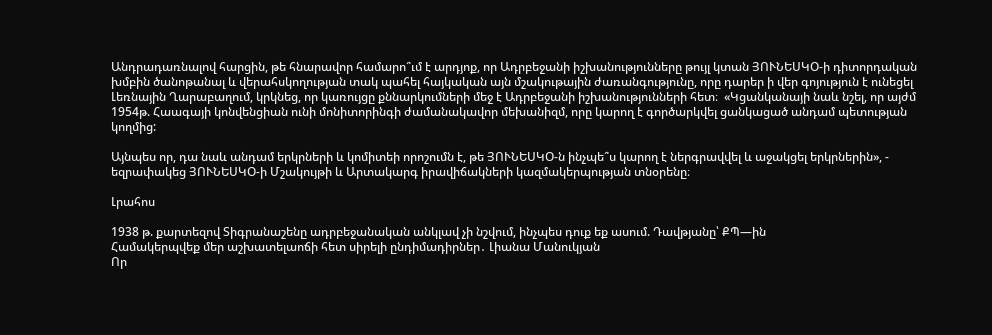Անդրադառնալով հարցին, թե հնարավոր համարո՞ւմ է արդյոք, որ Ադրբեջանի իշխանությունները թույլ կտան ՅՈՒՆԵՍԿՕ-ի դիտորդական խմբին ծանոթանալ և վերահսկողության տակ պահել հայկական այն մշակութային ժառանգությունը, որը դարեր ի վեր գոյություն է ունեցել Լեռնային Ղարաբաղում, կրկնեց, որ կառույցը քննարկումների մեջ է Ադրբեջանի իշխանությունների հետ։  «Կցանկանայի նաև նշել, որ այժմ 1954թ. Հաագայի կոնվենցիան ունի մոնիտորինգի ժամանակավոր մեխանիզմ, որը կարող է գործարկվել ցանկացած անդամ պետության կողմից:

Այնպես որ, դա նաև անդամ երկրների և կոմիտեի որոշումն է, թե ՅՈՒՆԵՍԿՕ-ն ինչպե՞ս կարող է ներգրավվել և աջակցել երկրներին», - եզրափակեց ՅՈՒՆԵՍԿՕ-ի Մշակույթի և Արտակարգ իրավիճակների կազմակերպության տնօրենը։

Լրահոս

1938 թ. քարտեզով Տիգրանաշենը ադրբեջանական անկլավ չի նշվում, ինչպես դուք եք ասում. Դավթյանը՝ ՔՊ—ին
Համակերպվեք մեր աշխատելաոճի հետ սիրելի ընդիմադիրներ․ Լիանա Մանուկյան
Որ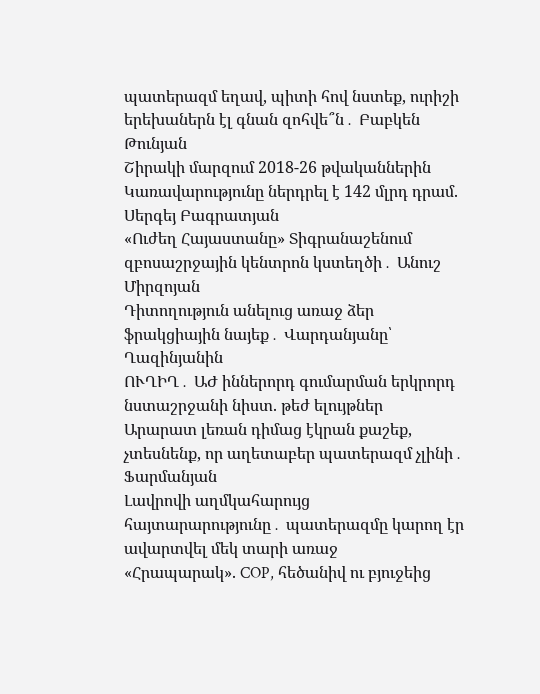պատերազմ եղավ, պիտի հով նստեք, ուրիշի երեխաներն էլ գնան զոհվե՞ն․ Բաբկեն Թունյան
Շիրակի մարզում 2018-26 թվականներին Կառավարությունը ներդրել է 142 մլրդ դրամ. Սերգեյ Բագրատյան
«Ուժեղ Հայաստանը» Տիգրանաշենում զբոսաշրջային կենտրոն կստեղծի․ Անուշ Միրզոյան
Դիտողություն անելուց առաջ ձեր ֆրակցիային նայեք․ Վարդանյանը՝ Ղազինյանին
ՈՒՂԻՂ․ ԱԺ իններորդ գումարման երկրորդ նստաշրջանի նիստ. թեժ ելույթներ
Արարատ լեռան դիմաց էկրան քաշեք, չտեսնենք, որ աղետաբեր պատերազմ չլինի․ Ֆարմանյան
Լավրովի աղմկահարույց հայտարարությունը․ պատերազմը կարող էր ավարտվել մեկ տարի առաջ
«Հրապարակ». COP, հեծանիվ ու բյուջեից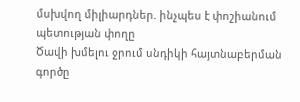մսխվող միլիարդներ. ինչպես է փոշիանում պետության փողը
Ծավի խմելու ջրում սնդիկի հայտնաբերման գործը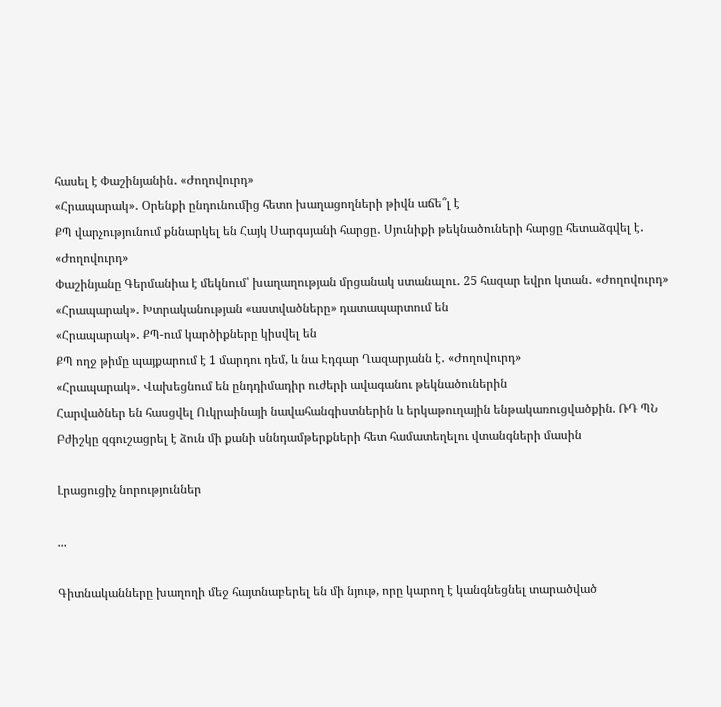հասել է Փաշինյանին․ «Ժողովուրդ»
«Հրապարակ»․ Օրենքի ընդունումից հետո խաղացողների թիվն աճե՞լ է
ՔՊ վարչությունում քննարկել են Հայկ Սարգսյանի հարցը․ Սյունիքի թեկնածուների հարցը հետաձգվել է․ «Ժողովուրդ»
Փաշինյանը Գերմանիա է մեկնում՝ խաղաղության մրցանակ ստանալու․ 25 հազար եվրո կտան․ «Ժողովուրդ»
«Հրապարակ»․ Խտրականության «աստվածները» դատապարտում են
«Հրապարակ»․ ՔՊ-ում կարծիքները կիսվել են
ՔՊ ողջ թիմը պայքարում է 1 մարդու դեմ, և նա Էդգար Ղազարյանն է․ «Ժողովուրդ»
«Հրապարակ»․ Վախեցնում են ընդդիմադիր ուժերի ավագանու թեկնածուներին
Հարվածներ են հասցվել Ուկրաինայի նավահանգիստներին և երկաթուղային ենթակառուցվածքին. ՌԴ ՊՆ
Բժիշկը զգուշացրել է ձուն մի քանի սննդամթերքների հետ համատեղելու վտանգների մասին

Լրացուցիչ նորություններ

...

Գիտնականները խաղողի մեջ հայտնաբերել են մի նյութ, որը կարող է կանգնեցնել տարածված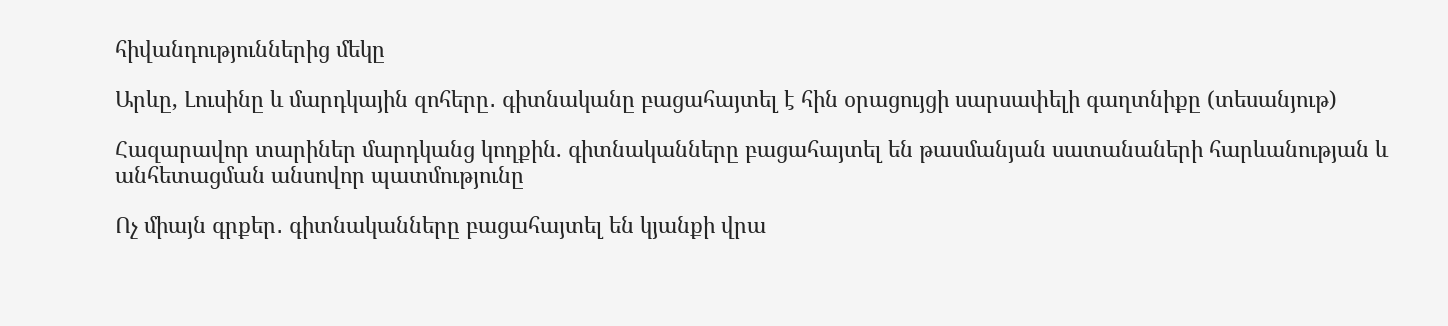հիվանդություններից մեկը

Արևը, Լուսինը և մարդկային զոհերը․ գիտնականը բացահայտել է հին օրացույցի սարսափելի գաղտնիքը (տեսանյութ)

Հազարավոր տարիներ մարդկանց կողքին. գիտնականները բացահայտել են թասմանյան սատանաների հարևանության և անհետացման անսովոր պատմությունը

Ոչ միայն գրքեր․ գիտնականները բացահայտել են կյանքի վրա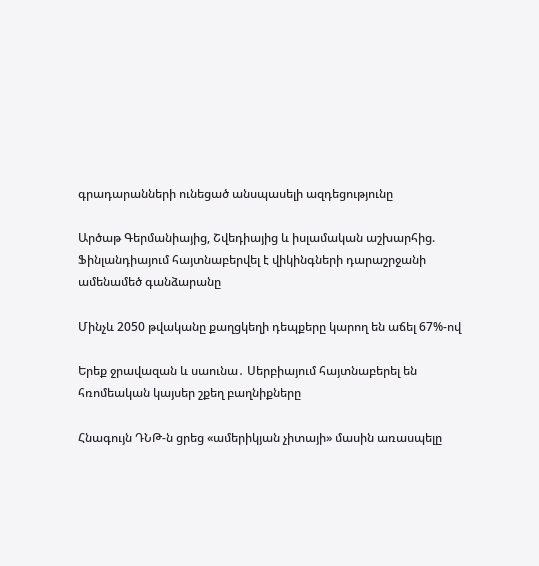գրադարանների ունեցած անսպասելի ազդեցությունը

Արծաթ Գերմանիայից, Շվեդիայից և իսլամական աշխարհից. Ֆինլանդիայում հայտնաբերվել է վիկինգների դարաշրջանի ամենամեծ գանձարանը

Մինչև 2050 թվականը քաղցկեղի դեպքերը կարող են աճել 67%-ով

Երեք ջրավազան և սաունա․ Սերբիայում հայտնաբերել են հռոմեական կայսեր շքեղ բաղնիքները

Հնագույն ԴՆԹ-ն ցրեց «ամերիկյան չիտայի» մասին առասպելը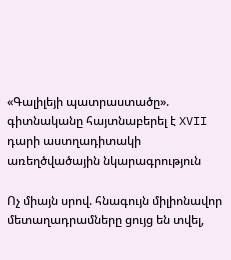«Գալիլեյի պատրաստածը». գիտնականը հայտնաբերել է XVII դարի աստղադիտակի առեղծվածային նկարագրություն

Ոչ միայն սրով. հնագույն միլիոնավոր մետաղադրամները ցույց են տվել,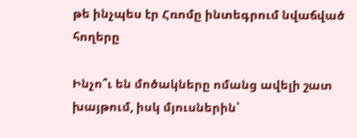թե ինչպես էր Հռոմը ինտեգրում նվաճված հողերը

Ինչո՞ւ են մոծակները ոմանց ավելի շատ խայթում, իսկ մյուսներին՝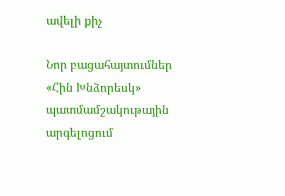ավելի քիչ

Նոր բացահայտումներ «Հին Խնձորեսկ» պատմամշակութային արգելոցում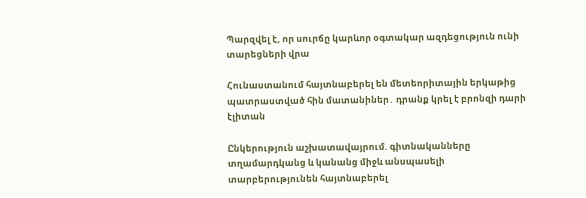Պարզվել է, որ սուրճը կարևոր օգտակար ազդեցություն ունի տարեցների վրա

Հունաստանում հայտնաբերել են մետեորիտային երկաթից պատրաստված հին մատանիներ․ դրանք կրել է բրոնզի դարի էլիտան

Ընկերություն աշխատավայրում. գիտնականները տղամարդկանց և կանանց միջև անսպասելի տարբերությունեն հայտնաբերել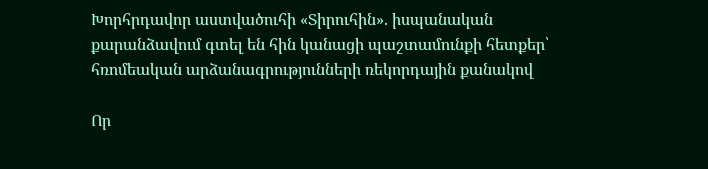Խորհրդավոր աստվածուհի «Տիրուհին». իսպանական քարանձավում գտել են հին կանացի պաշտամունքի հետքեր՝ հռոմեական արձանագրությունների ռեկորդային քանակով

Որ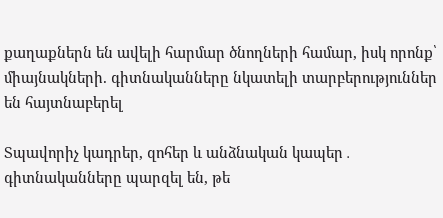քաղաքներն են ավելի հարմար ծնողների համար, իսկ որոնք՝ միայնակների. գիտնականները նկատելի տարբերություններ են հայտնաբերել

Տպավորիչ կադրեր, զոհեր և անձնական կապեր․ գիտնականները պարզել են, թե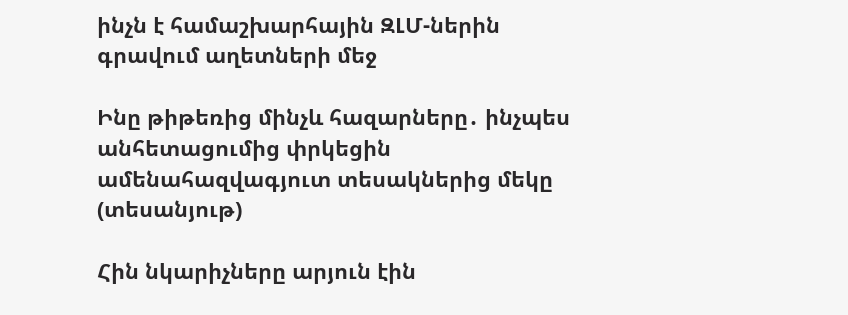ինչն է համաշխարհային ԶԼՄ-ներին գրավում աղետների մեջ

Ինը թիթեռից մինչև հազարները․ ինչպես անհետացումից փրկեցին ամենահազվագյուտ տեսակներից մեկը (տեսանյութ)

Հին նկարիչները արյուն էին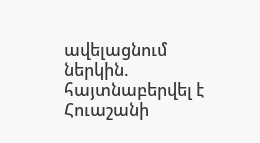ավելացնում ներկին. հայտնաբերվել է Հուաշանի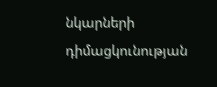նկարների դիմացկունության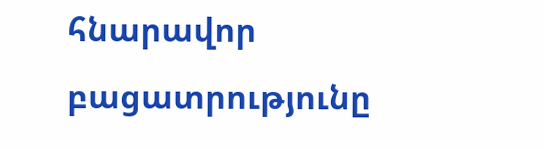հնարավոր բացատրությունը